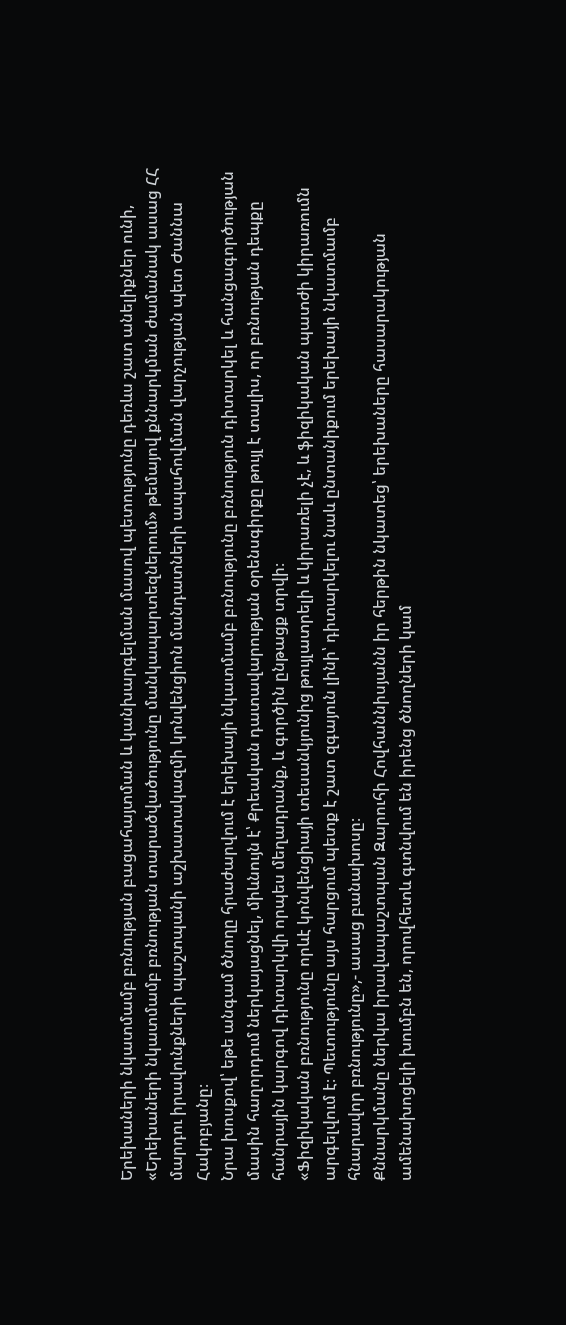Երեխաների նկատմամբ բռնության բացահայտման և կանխարգելման մասով պետությունը դեռևս շատ անելիքներ ունի, «Երեխաների նկատմամբ բռնության տարածվածությունը մանկապարտեզներում» թեմայով քննարկման ժամանակ ասաց ՀՀ մարդու իրավունքների պաշտպանի աշխատակազմի կոնվենցիոն մանդատների ապահովման վարչության պետ Ժաննա Հակոբյանը։
Նրա խոսքով՝ եթե անգամ ծնողը հրաժարվում է երեխայի նկատմամբ բռնությունը բռնություն դիտարկել և հանցագործության մասին հաղորդում ներկայացնել, միևնույն է՝ Քրեական դատավարության օրենսգիրքը թույլ է տալիս, որ բռնության դեպքը հանրային կարգով դիտարկվի որպես մեղադրանք, և գործին ընթացք տրվի։
«Ֆիզիկական բռնությունը որևէ կոնվենցիայի տեսանկյունից թույլատրելի և կիրառելի չէ, և ֆիզիկական պատժի կիրառումն արգելվում է։ Պետությունը այս հարցում պետք է շատ զգայուն լինի՝ դիտարկելու նաև ընտանիքում երեխայի նկատմամբ հնարավոր բռնությունը»,- ասաց բանախոսը։
Քննարկմանը ներկա իրավապաշտպան Զարուհի Հովհաննիսյանն իր հերթին նկատեց՝ երեխաները հասարակության ամենախոցելի խումբն են, որովհետև գտնվում են իրենց ծնողների կամ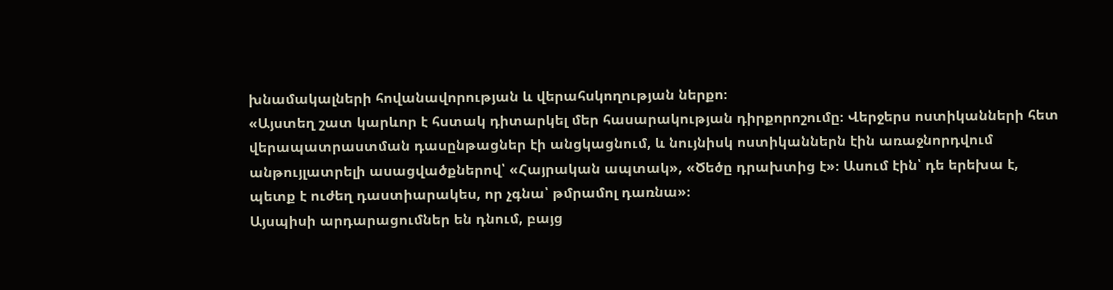խնամակալների հովանավորության և վերահսկողության ներքո։
«Այստեղ շատ կարևոր է հստակ դիտարկել մեր հասարակության դիրքորոշումը։ Վերջերս ոստիկանների հետ վերապատրաստման դասընթացներ էի անցկացնում, և նույնիսկ ոստիկաններն էին առաջնորդվում անթույլատրելի ասացվածքներով՝ «Հայրական ապտակ», «Ծեծը դրախտից է»։ Ասում էին՝ դե երեխա է, պետք է ուժեղ դաստիարակես, որ չգնա՝ թմրամոլ դառնա»։
Այսպիսի արդարացումներ են դնում, բայց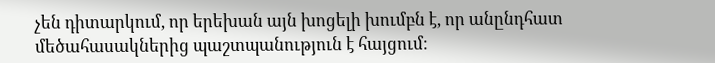չեն դիտարկում, որ երեխան այն խոցելի խումբն է, որ անընդհատ մեծահասակներից պաշտպանություն է հայցում։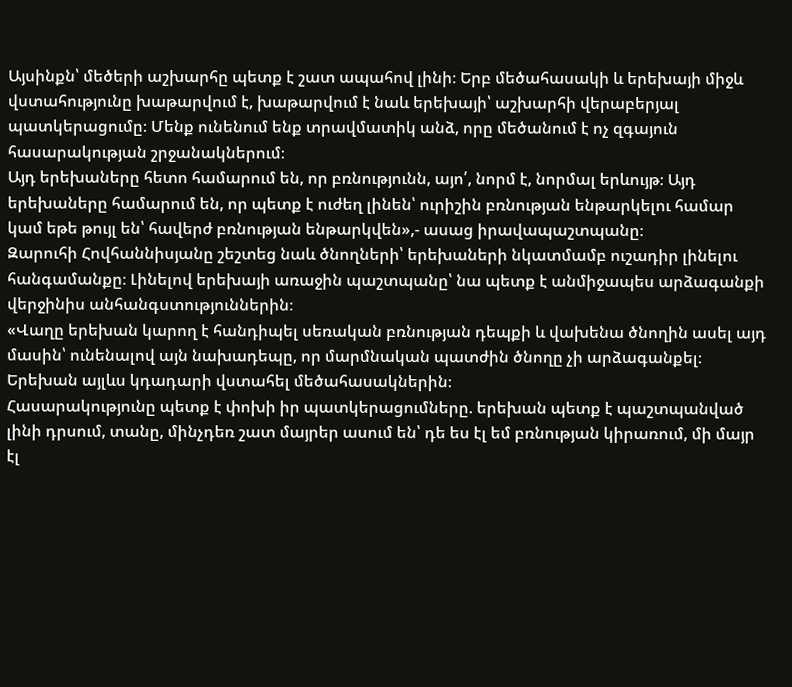Այսինքն՝ մեծերի աշխարհը պետք է շատ ապահով լինի։ Երբ մեծահասակի և երեխայի միջև վստահությունը խաթարվում է, խաթարվում է նաև երեխայի՝ աշխարհի վերաբերյալ պատկերացումը։ Մենք ունենում ենք տրավմատիկ անձ, որը մեծանում է ոչ զգայուն հասարակության շրջանակներում։
Այդ երեխաները հետո համարում են, որ բռնությունն, այո՛, նորմ է, նորմալ երևույթ։ Այդ երեխաները համարում են, որ պետք է ուժեղ լինեն՝ ուրիշին բռնության ենթարկելու համար կամ եթե թույլ են՝ հավերժ բռնության ենթարկվեն»,- ասաց իրավապաշտպանը։
Զարուհի Հովհաննիսյանը շեշտեց նաև ծնողների՝ երեխաների նկատմամբ ուշադիր լինելու հանգամանքը։ Լինելով երեխայի առաջին պաշտպանը՝ նա պետք է անմիջապես արձագանքի վերջինիս անհանգստություններին։
«Վաղը երեխան կարող է հանդիպել սեռական բռնության դեպքի և վախենա ծնողին ասել այդ մասին՝ ունենալով այն նախադեպը, որ մարմնական պատժին ծնողը չի արձագանքել։ Երեխան այլևս կդադարի վստահել մեծահասակներին։
Հասարակությունը պետք է փոխի իր պատկերացումները. երեխան պետք է պաշտպանված լինի դրսում, տանը, մինչդեռ շատ մայրեր ասում են՝ դե ես էլ եմ բռնության կիրառում, մի մայր էլ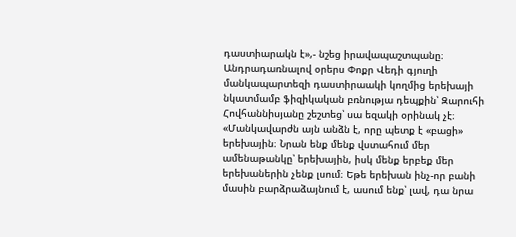դաստիարակն է»,- նշեց իրավապաշտպանը։
Անդրադառնալով օրերս Փոքր Վեդի գյուղի մանկապարտեզի դաստիրաակի կողմից երեխայի նկատմամբ ֆիզիկական բռնությա դեպքին՝ Զարուհի Հովհաննիսյանը շեշտեց՝ սա եզակի օրինակ չէ։
«Մանկավարժն այն անձն է, որը պետք է «բացի» երեխային։ Նրան ենք մենք վստահում մեր ամենաթանկը՝ երեխային, իսկ մենք երբեք մեր երեխաներին չենք լսում։ Եթե երեխան ինչ-որ բանի մասին բարձրաձայնում է, ասում ենք՝ լավ, դա նրա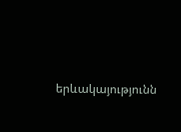երևակայությունն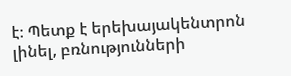է։ Պետք է երեխայակենտրոն լինել, բռնությունների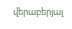վերաբերյալ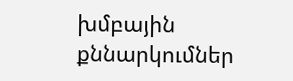խմբային քննարկումներ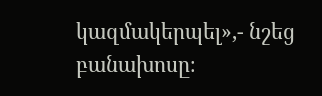կազմակերպել»,- նշեց բանախոսը։